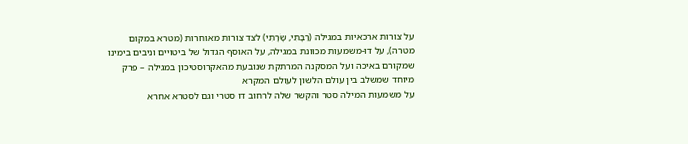על צורות ארכאיות במגילה (רַבָּתִי, שָׂרָתִי) לצד צורות מאוחרות (מטרא במקום מטרה), על דו-משמעות מכוּונת במגילה, על האוסף הגדול של ביטויים וניבים בימינו שמקורם באיכה ועל המסקנה המרתקת שנובעת מהאקרוסטיכון במגילה – פרק מיוחד שמשלב בין עולם הלשון לעולם המקרא
על משמעות המילה סטר והקשר שלה לרחוב דו סטרי וגם לסטרא אחרא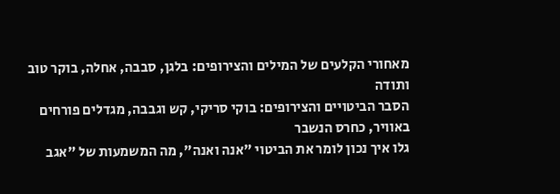מאחורי הקלעים של המילים והצירופים: בלגן, סבבה, אחלה, בוקר טוב ותודה
הסבר הביטויים והצירופים: בוקי סריקי, קש וגבבה, מגדלים פורחים באוויר, כחרס הנשבר
גלו איך נכון לומר את הביטוי "אנה ואנה", מה המשמעות של "אגב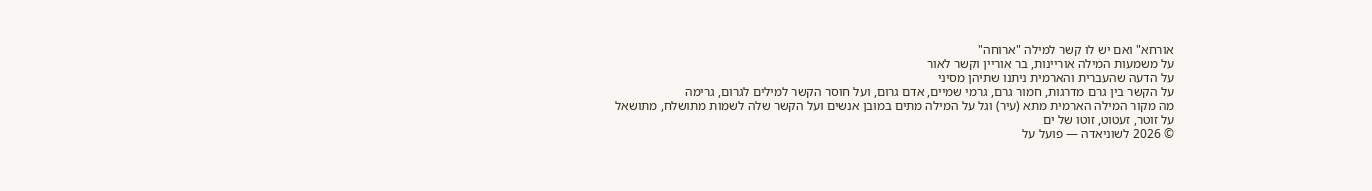אורחא" ואם יש לו קשר למילה "ארוחה"
על משמעות המילה אוריינות, בר אוריין וקשר לאור
על הדעה שהעברית והארמית ניתנו שתיהן מסיני
על הקשר בין גרם מדרגות, חמור גרם, גרמי שמיים, אדם גרום, ועל חוסר הקשר למילים לגרום, גרימה
מה מקור המילה הארמית מתא (עיר) וגל על המילה מתים במובן אנשים ועל הקשר שלה לשמות מתושלח, מתושאל
על זוטר, זעטוט, זוטו של ים
© 2026 לשוניאדה — פועל על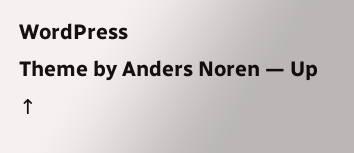WordPress
Theme by Anders Noren — Up ↑